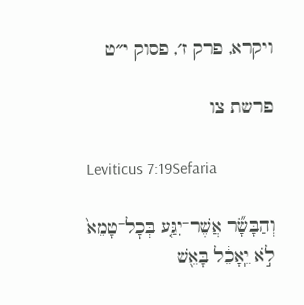ויקרא, פרק ז׳, פסוק י״ט

פרשת צו

Leviticus 7:19Sefaria

וְהַבָּשָׂ֞ר אֲשֶׁר־יִגַּ֤ע בְּכׇל־טָמֵא֙ לֹ֣א יֵֽאָכֵ֔ל בָּאֵ֖שׁ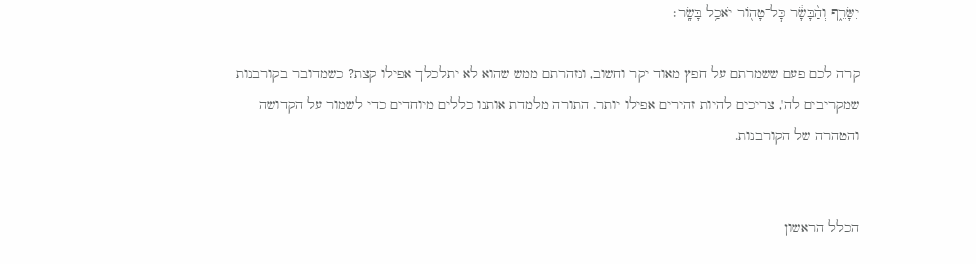יִשָּׂרֵ֑ף וְהַ֨בָּשָׂ֔ר כׇּל־טָה֖וֹר יֹאכַ֥ל בָּשָֽׂר׃

קרה לכם פעם ששמרתם על חפץ מאוד יקר וחשוב, ונזהרתם ממש שהוא לא יתלכלך אפילו קצת? כשמדובר בקורבנות שמקריבים לה', צריכים להיות זהירים אפילו יותר. התורה מלמדת אותנו כללים מיוחדים כדי לשמור על הקדושה והטהרה של הקורבנות.


הכלל הראשון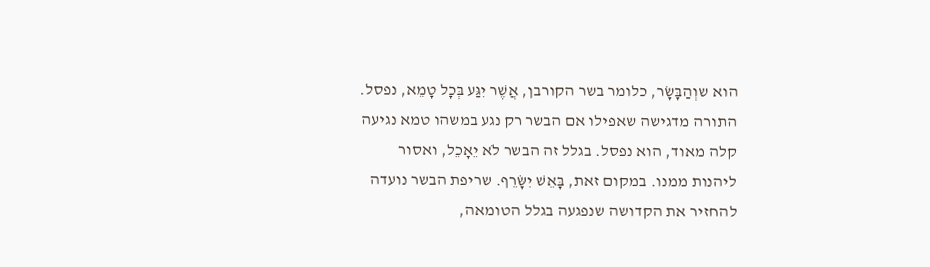הוא שוְהַבָּשָׂר, כלומר בשר הקורבן, אֲשֶׁר יִגַּע בְּכָל טָמֵא, נפסל. התורה מדגישה שאפילו אם הבשר רק נגע במשהו טמא נגיעה קלה מאוד, הוא נפסל. בגלל זה הבשר לֹא יֵאָכֵל, ואסור ליהנות ממנו. במקום זאת, בָּאֵשׁ יִשָּׂרֵף. שריפת הבשר נועדה להחזיר את הקדושה שנפגעה בגלל הטומאה,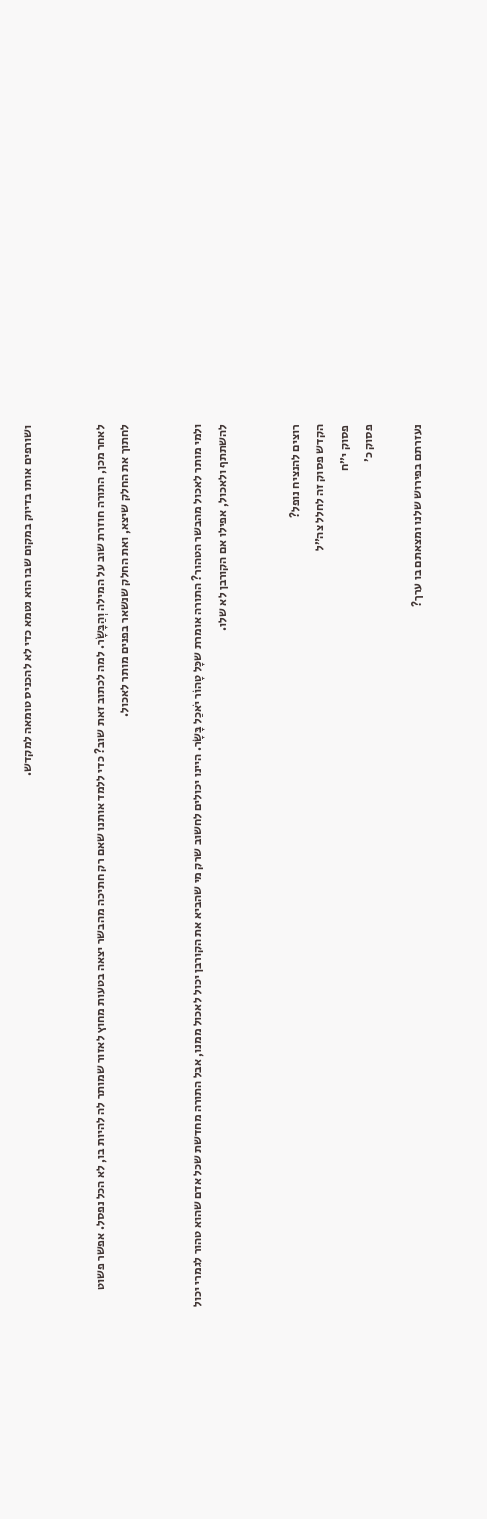ושורפים אותו בדיוק במקום שבו הוא נטמא כדי לא להכניס טומאה למקדש.


לאחר מכן, התורה חוזרת שוב על המילה וְהַבָּשָׂר. למה לכתוב זאת שוב? כדי ללמד אותנו שאם רק חתיכה מהבשר יצאה בטעות מחוץ לאזור שמותר לה להיות בו, לא הכל נפסל. אפשר פשוט לחתוך את החלק שיצא, ואת החלק שנשאר בפנים מותר לאכול.


ולמי מותר לאכול מהבשר הטהור? התורה אומרת שכָּל טָהוֹר יֹאכַל בָּשָׂר. היינו יכולים לחשוב שרק מי שהביא את הקורבן יכול לאכול ממנו, אבל התורה מחדשת שכל אדם שהוא טהור לגמרי יכול להשתתף ולאכול, אפילו אם הקורבן לא שלו.


רוצים להנציח נופל?
הקדש פסוק זה לחלל צה״ל
פסוק י״ח
פסוק כ׳

נעזרתם בפירוש שלנו ומצאתם בו ערך?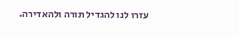עזרו לנו להגדיל תורה ולהאדירה.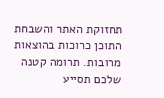תחזוקת האתר והשבחת התוכן כרוכות בהוצאות מרובות. תרומה קטנה שלכם תסייע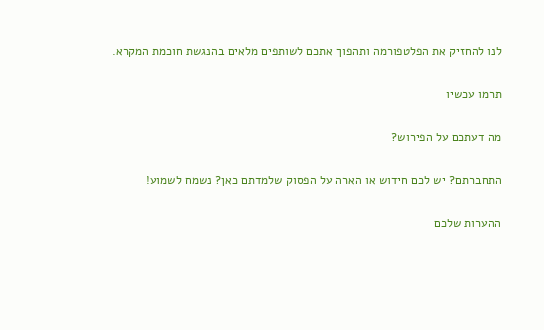לנו להחזיק את הפלטפורמה ותהפוך אתכם לשותפים מלאים בהנגשת חוכמת המקרא.

תרמו עכשיו

מה דעתכם על הפירוש?

התחברתם? יש לכם חידוש או הארה על הפסוק שלמדתם כאן? נשמח לשמוע!

ההערות שלכם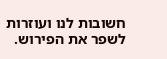חשובות לנו ועוזרות לשפר את הפירוש.